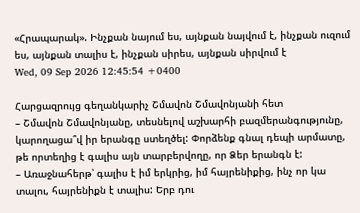«Հրապարակ». Ինչքան նայում ես, այնքան նայվում է, ինչքան ուզում ես, այնքան տալիս է, ինչքան սիրես, այնքան սիրվում է
Wed, 09 Sep 2026 12:45:54 +0400

Հարցազրույց գեղանկարիչ Շմավոն Շմավոնյանի հետ
– Շմավոն Շմավոնյանը, տեսնելով աշխարհի բազմերանգությունը, կարողացա՞վ իր երանգը ստեղծել: Փորձենք գնալ դեպի արմատը, թե որտեղից է գալիս այն տարբերվողը, որ Ձեր երանգն է:
– Առաջնահերթ՝ գալիս է իմ երկրից, իմ հայրենիքից, ինչ որ կա տալու, հայրենիքն է տալիս: Երբ դու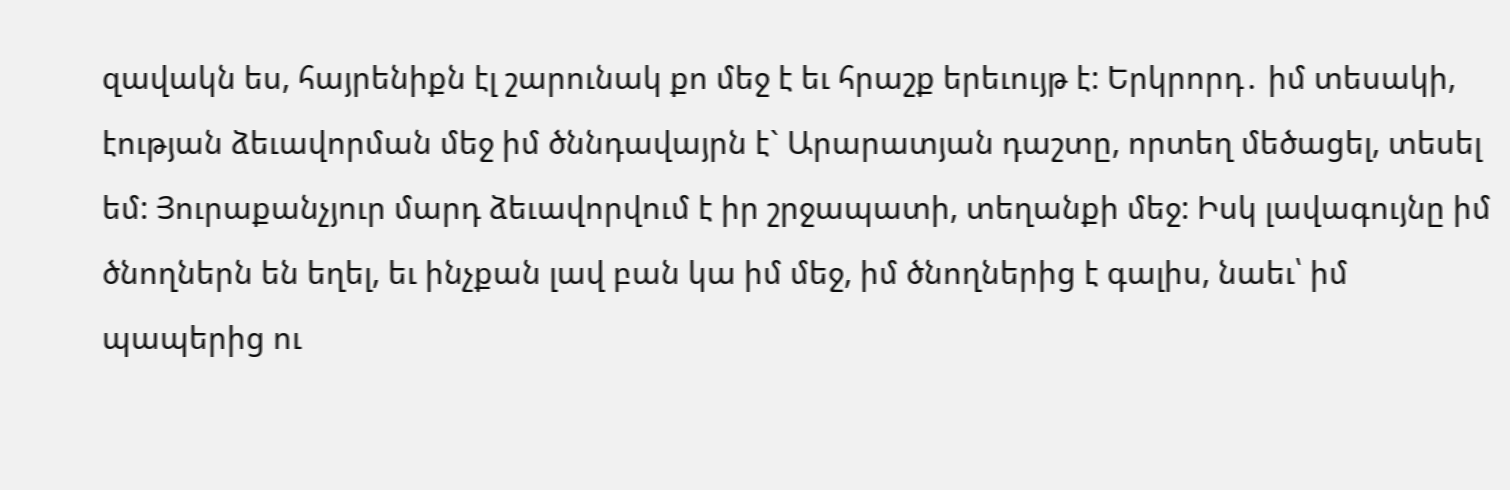զավակն ես, հայրենիքն էլ շարունակ քո մեջ է եւ հրաշք երեւույթ է: Երկրորդ․ իմ տեսակի, էության ձեւավորման մեջ իմ ծննդավայրն է` Արարատյան դաշտը, որտեղ մեծացել, տեսել եմ: Յուրաքանչյուր մարդ ձեւավորվում է իր շրջապատի, տեղանքի մեջ: Իսկ լավագույնը իմ ծնողներն են եղել, եւ ինչքան լավ բան կա իմ մեջ, իմ ծնողներից է գալիս, նաեւ՝ իմ պապերից ու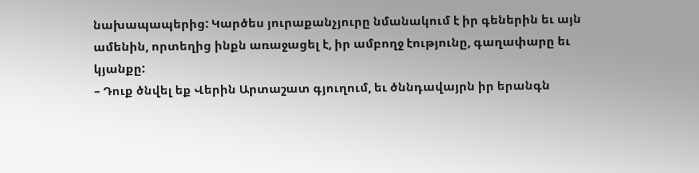նախապապերից: Կարծես յուրաքանչյուրը նմանակում է իր գեներին եւ այն ամենին, որտեղից ինքն առաջացել է, իր ամբողջ էությունը, գաղափարը եւ կյանքը:
– Դուք ծնվել եք Վերին Արտաշատ գյուղում, եւ ծննդավայրն իր երանգն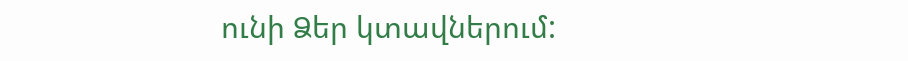ունի Ձեր կտավներում: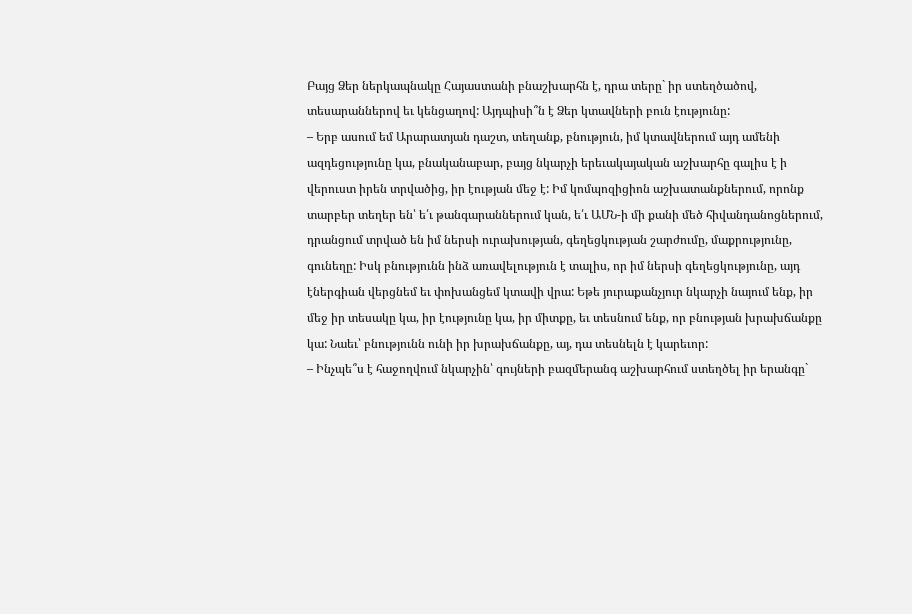Բայց Ձեր ներկապնակը Հայաստանի բնաշխարհն է, դրա տերը` իր ստեղծածով, տեսարաններով եւ կենցաղով: Այդպիսի՞ն է Ձեր կտավների բուն էությունը:
– Երբ ասում եմ Արարատյան դաշտ, տեղանք, բնություն, իմ կտավներում այդ ամենի ազդեցությունը կա, բնականաբար, բայց նկարչի երեւակայական աշխարհը գալիս է ի վերուստ իրեն տրվածից, իր էության մեջ է: Իմ կոմպոզիցիոն աշխատանքներում, որոնք տարբեր տեղեր են՝ ե՛ւ թանգարաններում կան, ե՛ւ ԱՄՆ-ի մի քանի մեծ հիվանդանոցներում, դրանցում տրված են իմ ներսի ուրախության, գեղեցկության շարժումը, մաքրությունը, գունեղը: Իսկ բնությունն ինձ առավելություն է տալիս, որ իմ ներսի գեղեցկությունը, այդ էներգիան վերցնեմ եւ փոխանցեմ կտավի վրա: Եթե յուրաքանչյուր նկարչի նայում ենք, իր մեջ իր տեսակը կա, իր էությունը կա, իր միտքը, եւ տեսնում ենք, որ բնության խրախճանքը կա: Նաեւ՝ բնությունն ունի իր խրախճանքը, այ, դա տեսնելն է կարեւոր:
– Ինչպե՞ս է հաջողվում նկարչին՝ գույների բազմերանգ աշխարհում ստեղծել իր երանգը`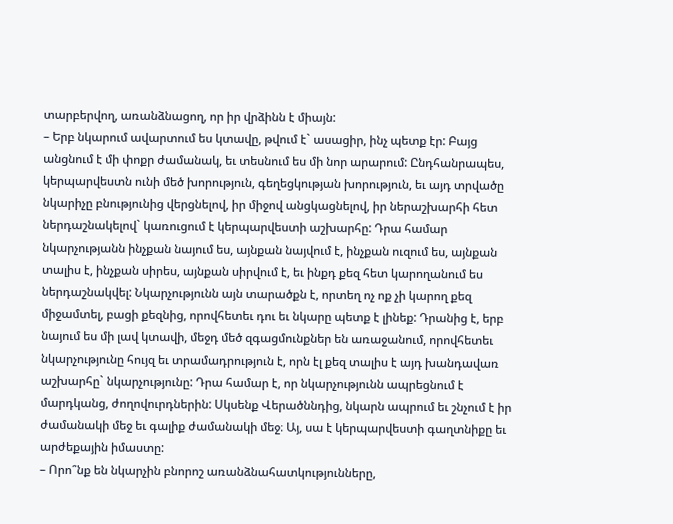տարբերվող, առանձնացող, որ իր վրձինն է միայն:
– Երբ նկարում ավարտում ես կտավը, թվում է` ասացիր, ինչ պետք էր: Բայց անցնում է մի փոքր ժամանակ, եւ տեսնում ես մի նոր արարում: Ընդհանրապես, կերպարվեստն ունի մեծ խորություն, գեղեցկության խորություն, եւ այդ տրվածը նկարիչը բնությունից վերցնելով, իր միջով անցկացնելով, իր ներաշխարհի հետ ներդաշնակելով` կառուցում է կերպարվեստի աշխարհը: Դրա համար նկարչությանն ինչքան նայում ես, այնքան նայվում է, ինչքան ուզում ես, այնքան տալիս է, ինչքան սիրես, այնքան սիրվում է, եւ ինքդ քեզ հետ կարողանում ես ներդաշնակվել: Նկարչությունն այն տարածքն է, որտեղ ոչ ոք չի կարող քեզ միջամտել, բացի քեզնից, որովհետեւ դու եւ նկարը պետք է լինեք: Դրանից է, երբ նայում ես մի լավ կտավի, մեջդ մեծ զգացմունքներ են առաջանում, որովհետեւ նկարչությունը հույզ եւ տրամադրություն է, որն էլ քեզ տալիս է այդ խանդավառ աշխարհը` նկարչությունը: Դրա համար է, որ նկարչությունն ապրեցնում է մարդկանց, ժողովուրդներին: Սկսենք Վերածննդից, նկարն ապրում եւ շնչում է իր ժամանակի մեջ եւ գալիք ժամանակի մեջ։ Այ, սա է կերպարվեստի գաղտնիքը եւ արժեքային իմաստը:
– Որո՞նք են նկարչին բնորոշ առանձնահատկությունները,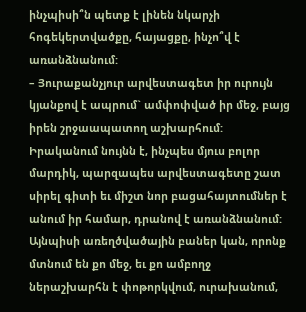ինչպիսի՞ն պետք է լինեն նկարչի հոգեկերտվածքը, հայացքը, ինչո՞վ է առանձնանում:
– Յուրաքանչյուր արվեստագետ իր ուրույն կյանքով է ապրում` ամփոփված իր մեջ, բայց իրեն շրջաապատող աշխարհում: Իրականում նույնն է, ինչպես մյուս բոլոր մարդիկ, պարզապես արվեստագետը շատ սիրել գիտի եւ միշտ նոր բացահայտումներ է անում իր համար, դրանով է առանձնանում: Այնպիսի առեղծվածային բաներ կան, որոնք մտնում են քո մեջ, եւ քո ամբողջ ներաշխարհն է փոթորկվում, ուրախանում,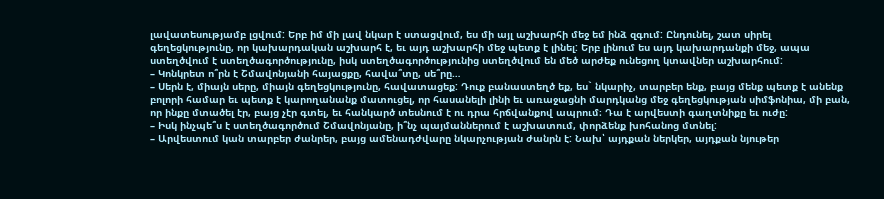լավատեսությամբ լցվում: Երբ իմ մի լավ նկար է ստացվում, ես մի այլ աշխարհի մեջ եմ ինձ զգում: Ընդունել, շատ սիրել գեղեցկությունը, որ կախարդական աշխարհ է, եւ այդ աշխարհի մեջ պետք է լինել: Երբ լինում ես այդ կախարդանքի մեջ, ապա ստեղծվում է ստեղծագործությունը, իսկ ստեղծագործությունից ստեղծվում են մեծ արժեք ունեցող կտավներ աշխարհում:
– Կոնկրետ ո՞րն է Շմավոնյանի հայացքը, հավա՞տը, սե՞րը…
– Սերն է, միայն սերը, միայն գեղեցկությունը, հավատացեք: Դուք բանաստեղծ եք, ես` նկարիչ, տարբեր ենք, բայց մենք պետք է անենք բոլորի համար եւ պետք է կարողանանք մատուցել, որ հասանելի լինի եւ առաջացնի մարդկանց մեջ գեղեցկության սիմֆոնիա, մի բան, որ ինքը մտածել էր, բայց չէր գտել, եւ հանկարծ տեսնում է ու դրա հրճվանքով ապրում։ Դա է արվեստի գաղտնիքը եւ ուժը:
– Իսկ ինչպե՞ս է ստեղծագործում Շմավոնյանը, ի՞նչ պայմաններում է աշխատում, փորձենք խոհանոց մտնել:
– Արվեստում կան տարբեր ժանրեր, բայց ամենադժվարը նկարչության ժանրն է: Նախ՝ այդքան ներկեր, այդքան նյութեր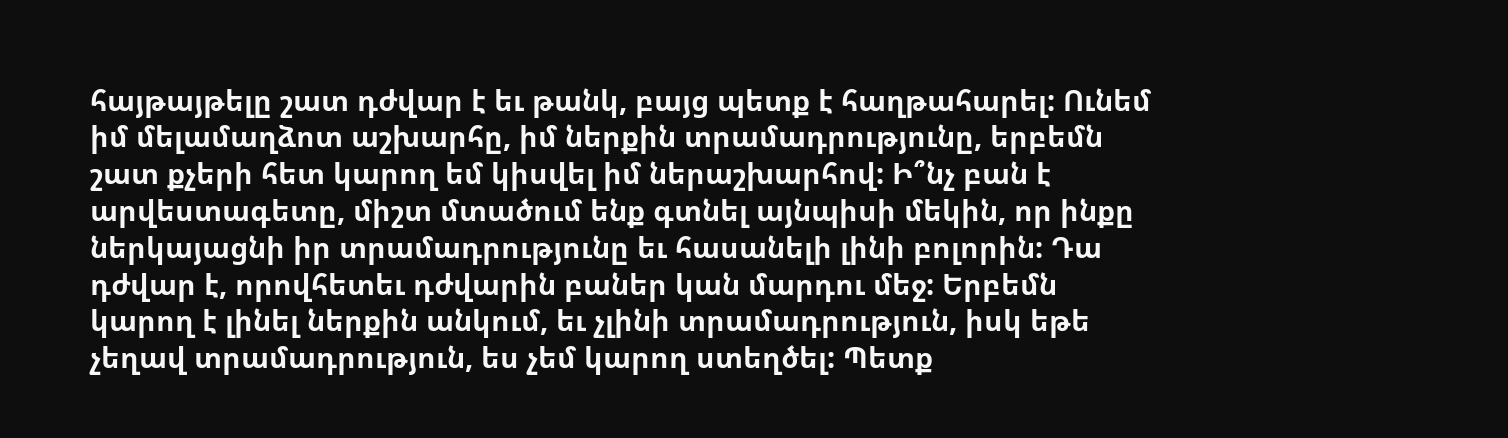հայթայթելը շատ դժվար է եւ թանկ, բայց պետք է հաղթահարել: Ունեմ իմ մելամաղձոտ աշխարհը, իմ ներքին տրամադրությունը, երբեմն շատ քչերի հետ կարող եմ կիսվել իմ ներաշխարհով: Ի՞նչ բան է արվեստագետը, միշտ մտածում ենք գտնել այնպիսի մեկին, որ ինքը ներկայացնի իր տրամադրությունը եւ հասանելի լինի բոլորին: Դա դժվար է, որովհետեւ դժվարին բաներ կան մարդու մեջ: Երբեմն կարող է լինել ներքին անկում, եւ չլինի տրամադրություն, իսկ եթե չեղավ տրամադրություն, ես չեմ կարող ստեղծել: Պետք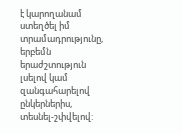է կարողանամ ստեղծել իմ տրամադրությունը, երբեմն երաժշտություն լսելով կամ զանգահարելով ընկերներիս, տեսնել-շփվելով: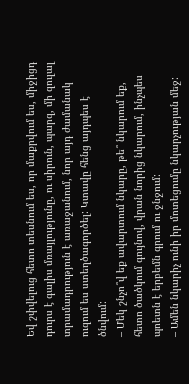Եվ շփվելուց հետո տեսնում ես, որ մաքրվում ես, միջիցդ դուրս է գալիս մռայլությունը, ու սիրուն, պարզ, մի զուլալ տրամադրություն է առաջանում, նոր այդ ժամանակ ուզում ես ստեղծագործել: Կտավը հենց այդպես է ծնվում:
– Մեկ շնչո՞վ եք ավարտում նկարը, թե՞ նկարում եք, հետո ծածկում գույնով, վրան նորից նկարում, ինչպես պոետն է երբեմն գրում ու ջնջում:
– Ամեն նկարիչ ունի իր մոտեցումը նկարչության մեջ: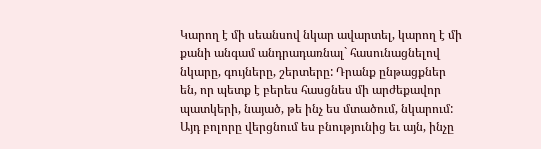Կարող է մի սեանսով նկար ավարտել, կարող է մի քանի անգամ անդրադառնալ` հասունացնելով նկարը, գույները, շերտերը: Դրանք ընթացքներ են, որ պետք է բերես հասցնես մի արժեքավոր պատկերի, նայած, թե ինչ ես մտածում, նկարում: Այդ բոլորը վերցնում ես բնությունից եւ այն, ինչը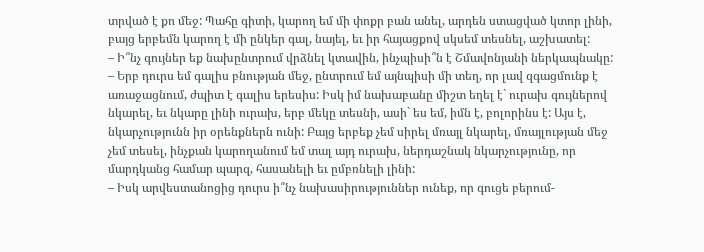տրված է քո մեջ: Պահը գիտի, կարող եմ մի փոքր բան անել, արդեն ստացված կտոր լինի, բայց երբեմն կարող է մի ընկեր գալ, նայել, եւ իր հայացքով սկսեմ տեսնել, աշխատել:
– Ի՞նչ գույներ եք նախընտրում վրձնել կտավին, ինչպիսի՞ն է Շմավոնյանի ներկապնակը:
– Երբ դուրս եմ գալիս բնության մեջ, ընտրում եմ այնպիսի մի տեղ, որ լավ զգացմունք է առաջացնում, ժպիտ է գալիս երեսիս: Իսկ իմ նախաբանը միշտ եղել է` ուրախ գույներով նկարել, եւ նկարը լինի ուրախ, երբ մեկը տեսնի, ասի` ես եմ, իմն է, բոլորինս է: Այս է, նկարչությունն իր օրենքներն ունի: Բայց երբեք չեմ սիրել մռայլ նկարել, մռայլության մեջ չեմ տեսել, ինչքան կարողանում եմ տալ այդ ուրախ, ներդաշնակ նկարչությունը, որ մարդկանց համար պարզ, հասանելի եւ ըմբռնելի լինի:
– Իսկ արվեստանոցից դուրս ի՞նչ նախասիրություններ ունեք, որ գուցե բերում-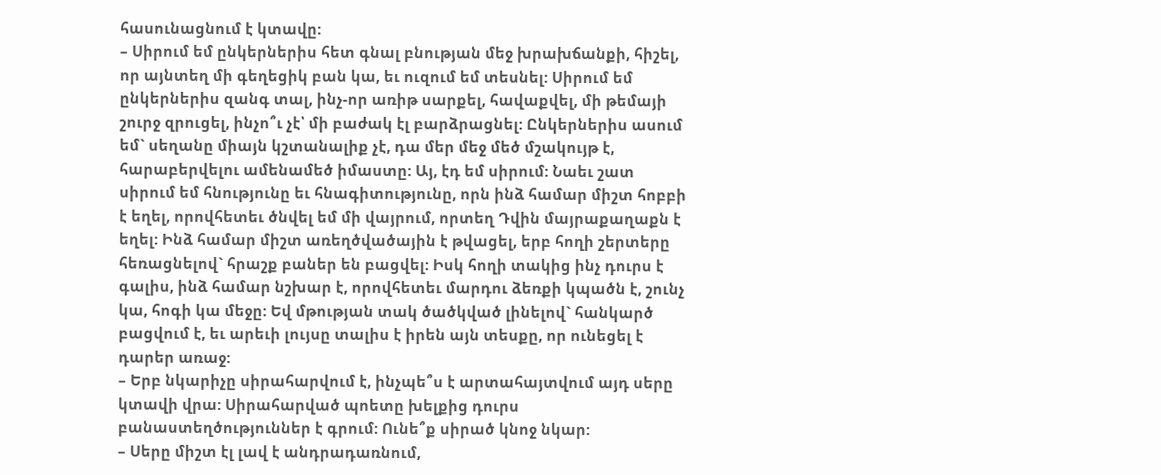հասունացնում է կտավը:
– Սիրում եմ ընկերներիս հետ գնալ բնության մեջ խրախճանքի, հիշել, որ այնտեղ մի գեղեցիկ բան կա, եւ ուզում եմ տեսնել: Սիրում եմ ընկերներիս զանգ տալ, ինչ-որ առիթ սարքել, հավաքվել, մի թեմայի շուրջ զրուցել, ինչո՞ւ չէ՝ մի բաժակ էլ բարձրացնել: Ընկերներիս ասում եմ` սեղանը միայն կշտանալիք չէ, դա մեր մեջ մեծ մշակույթ է, հարաբերվելու ամենամեծ իմաստը: Այ, էդ եմ սիրում: Նաեւ շատ սիրում եմ հնությունը եւ հնագիտությունը, որն ինձ համար միշտ հոբբի է եղել, որովհետեւ ծնվել եմ մի վայրում, որտեղ Դվին մայրաքաղաքն է եղել: Ինձ համար միշտ առեղծվածային է թվացել, երբ հողի շերտերը հեռացնելով` հրաշք բաներ են բացվել: Իսկ հողի տակից ինչ դուրս է գալիս, ինձ համար նշխար է, որովհետեւ մարդու ձեռքի կպածն է, շունչ կա, հոգի կա մեջը: Եվ մթության տակ ծածկված լինելով` հանկարծ բացվում է, եւ արեւի լույսը տալիս է իրեն այն տեսքը, որ ունեցել է դարեր առաջ:
– Երբ նկարիչը սիրահարվում է, ինչպե՞ս է արտահայտվում այդ սերը կտավի վրա: Սիրահարված պոետը խելքից դուրս բանաստեղծություններ է գրում: Ունե՞ք սիրած կնոջ նկար:
– Սերը միշտ էլ լավ է անդրադառնում,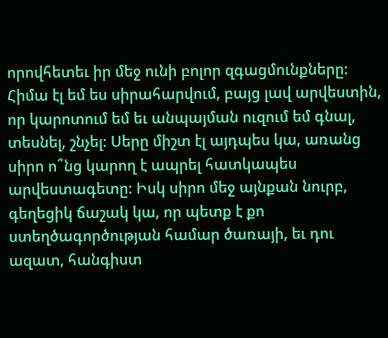որովհետեւ իր մեջ ունի բոլոր զգացմունքները: Հիմա էլ եմ ես սիրահարվում, բայց լավ արվեստին, որ կարոտում եմ եւ անպայման ուզում եմ գնալ, տեսնել, շնչել: Սերը միշտ էլ այդպես կա, առանց սիրո ո՞նց կարող է ապրել հատկապես արվեստագետը: Իսկ սիրո մեջ այնքան նուրբ, գեղեցիկ ճաշակ կա, որ պետք է քո ստեղծագործության համար ծառայի, եւ դու ազատ, հանգիստ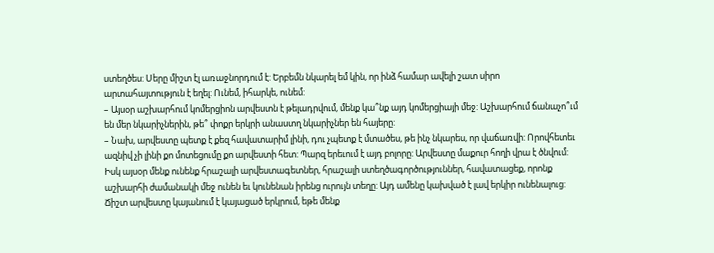ստեղծես: Սերը միշտ էլ առաջնորդում է: Երբեմն նկարել եմ կին, որ ինձ համար ավելի շատ սիրո արտահայտություն է եղել: Ունեմ, իհարկե, ունեմ:
– Այսօր աշխարհում կոմերցիոն արվեստն է թելադրվում, մենք կա՞նք այդ կոմերցիայի մեջ: Աշխարհում ճանաչո՞ւմ են մեր նկարիչներին, թե՞ փոքր երկրի անաստղ նկարիչներ են հայերը:
– Նախ, արվեստը պետք է քեզ հավատարիմ լինի, դու չպետք է մտածես, թե ինչ նկարես, որ վաճառվի: Որովհետեւ ազնիվ չի լինի քո մոտեցումը քո արվեստի հետ: Պարզ երեւում է այդ բոլորը: Արվեստը մաքուր հողի վրա է ծնվում: Իսկ այսօր մենք ունենք հրաշալի արվեստագետներ, հրաշալի ստեղծագործություններ, հավատացեք, որոնք աշխարհի ժամանակի մեջ ունեն եւ կունենան իրենց ուրույն տեղը: Այդ ամենը կախված է լավ երկիր ունենալուց: Ճիշտ արվեստը կայանում է կայացած երկրում, եթե մենք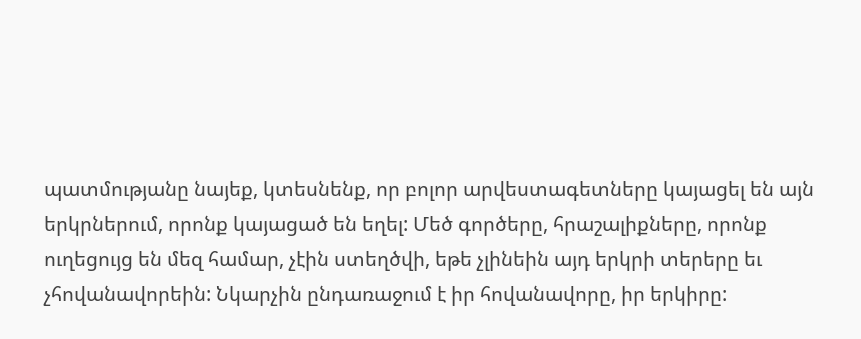պատմությանը նայեք, կտեսնենք, որ բոլոր արվեստագետները կայացել են այն երկրներում, որոնք կայացած են եղել: Մեծ գործերը, հրաշալիքները, որոնք ուղեցույց են մեզ համար, չէին ստեղծվի, եթե չլինեին այդ երկրի տերերը եւ չհովանավորեին: Նկարչին ընդառաջում է իր հովանավորը, իր երկիրը: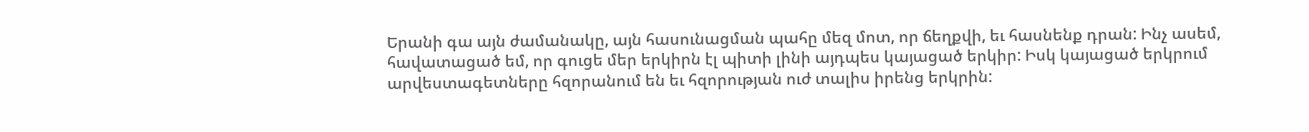Երանի գա այն ժամանակը, այն հասունացման պահը մեզ մոտ, որ ճեղքվի, եւ հասնենք դրան: Ինչ ասեմ, հավատացած եմ, որ գուցե մեր երկիրն էլ պիտի լինի այդպես կայացած երկիր: Իսկ կայացած երկրում արվեստագետները հզորանում են եւ հզորության ուժ տալիս իրենց երկրին: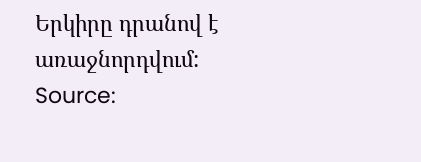Երկիրը դրանով է առաջնորդվում:
Source: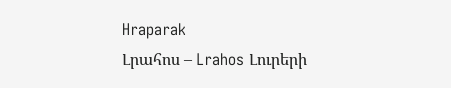Hraparak
Լրահոս – Lrahos Լուրերի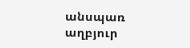անսպառ աղբյուր